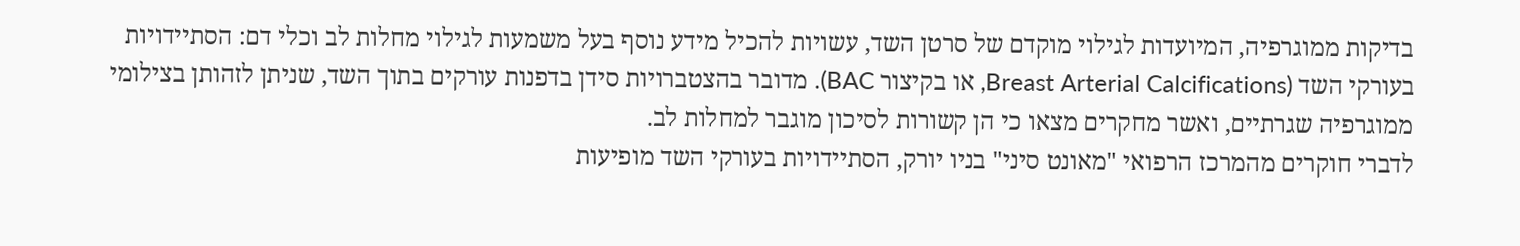בדיקות ממוגרפיה, המיועדות לגילוי מוקדם של סרטן השד, עשויות להכיל מידע נוסף בעל משמעות לגילוי מחלות לב וכלי דם: הסתיידויות בעורקי השד (Breast Arterial Calcifications, או בקיצור BAC). מדובר בהצטברויות סידן בדפנות עורקים בתוך השד, שניתן לזהותן בצילומי ממוגרפיה שגרתיים, ואשר מחקרים מצאו כי הן קשורות לסיכון מוגבר למחלות לב.
לדברי חוקרים מהמרכז הרפואי "מאונט סיני" בניו יורק, הסתיידויות בעורקי השד מופיעות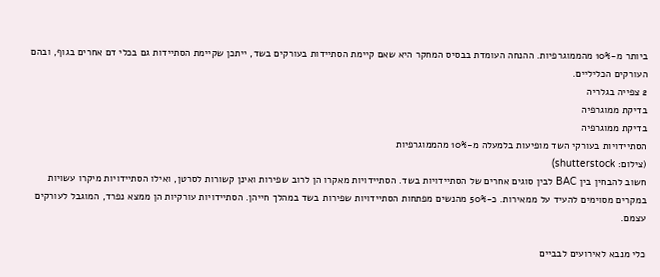ביותר מ-10% מהממוגרפיות. ההנחה העומדת בבסיס המחקר היא שאם קיימת הסתיידות בעורקים בשד, ייתכן שקיימת הסתיידות גם בכלי דם אחרים בגוף, ובהם העורקים הכליליים.
2 צפייה בגלריה
בדיקת ממוגרפיה
בדיקת ממוגרפיה
הסתיידויות בעורקי השד מופיעות בלמעלה מ-10% מהממוגרפיות
(צילום: shutterstock)
חשוב להבחין בין BAC לבין סוגים אחרים של הסתיידויות בשד. הסתיידויות מאקרו הן לרוב שפירות ואינן קשורות לסרטן, ואילו הסתיידויות מיקרו עשויות במקרים מסוימים להעיד על ממאירות. כ-50% מהנשים מפתחות הסתיידויות שפירות בשד במהלך חייהן. הסתיידויות עורקיות הן ממצא נפרד, המוגבל לעורקים עצמם.

כלי מנבא לאירועים לבביים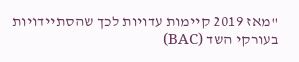"מאז 2019 קיימות עדויות לכך שהסתיידויות בעורקי השד (BAC)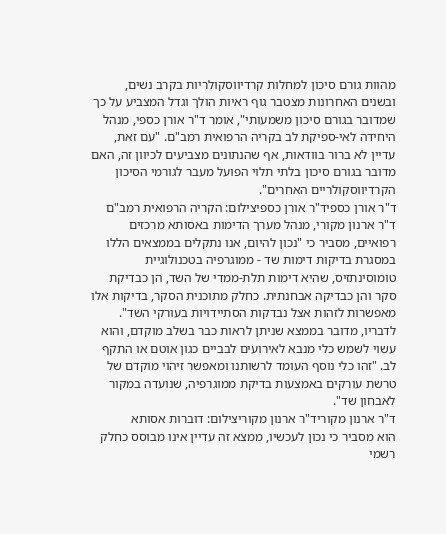מהוות גורם סיכון למחלות קרדיווסקולריות בקרב נשים, ובשנים האחרונות מצטבר גוף ראיות הולך וגדל המצביע על כך שמדובר בגורם סיכון משמעותי", אומר ד"ר אורן כספי, מנהל היחידה לאי-ספיקת לב בקריה הרפואית רמב"ם. "עם זאת, עדיין לא ברור בוודאות, אף שהנתונים מצביעים לכיוון זה, האם מדובר בגורם סיכון בלתי תלוי הפועל מעבר לגורמי הסיכון הקרדיווסקולריים האחרים".
ד"ר אורן כספיד"ר אורן כספיצילום: הקריה הרפואית רמב"ם
ד"ר ארנון מקורי, מנהל מערך הדימות באסותא מרכזים רפואיים, מסביר כי "נכון להיום, אנו נתקלים בממצאים הללו במסגרת בדיקות דימות שד - ממוגרפיה בטכנולוגיית טומוסינתזיס, שהיא דימות תלת-ממדי של השד, הן כבדיקת סקר והן כבדיקה אבחנתית. כחלק מתוכנית הסקר, בדיקות אלו מאפשרות לזהות אצל נבדקות הסתיידויות בעורקי השד".
לדבריו, מדובר בממצא שניתן לראות כבר בשלב מוקדם, והוא עשוי לשמש כלי מנבא לאירועים לבביים כגון אוטם או התקף לב. "זהו כלי נוסף העומד לרשותנו ומאפשר זיהוי מוקדם של טרשת עורקים באמצעות בדיקת ממוגרפיה, שנועדה במקור לאבחון שד".
ד"ר ארנון מקוריד"ר ארנון מקוריצילום: דוברות אסותא
הוא מסביר כי נכון לעכשיו, ממצא זה עדיין אינו מבוסס כחלק רשמי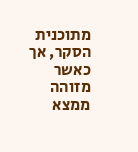מתוכנית הסקר, אך כאשר מזוהה ממצא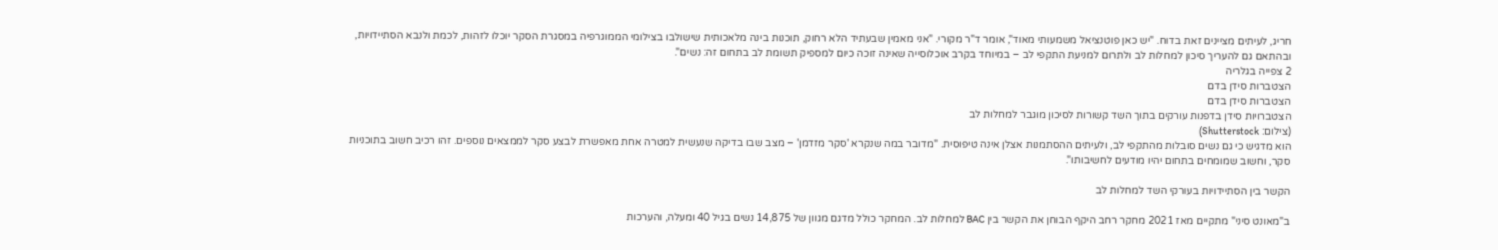חריג, לעיתים מציינים זאת בדוח. "יש כאן פוטנציאל משמעותי מאוד", אומר ד"ר מקורי. "אני מאמין שבעתיד הלא רחוק, תוכנות בינה מלאכותית שישולבו בצילומי הממוגרפיה במסגרת הסקר יוכלו לזהות, לכמת ולנבא הסתיידויות, ובהתאם גם להעריך סיכון למחלות לב ולתרום למניעת התקפי לב – במיוחד בקרב אוכלוסייה שאינה זוכה כיום למספיק תשומת לב בתחום זה: נשים".
2 צפייה בגלריה
הצטברות סידן בדם
הצטברות סידן בדם
הצטברויות סידן בדפנות עורקים בתוך השד קשורות לסיכון מוגבר למחלות לב
(צילום: Shutterstock)
הוא מדגיש כי גם נשים סובלות מהתקפי לב, ולעיתים ההסתמנות אצלן אינה טיפוסית. "מדובר במה שנקרא 'סקר מזדמן' – מצב שבו בדיקה שנעשית למטרה אחת מאפשרת לבצע סקר לממצאים נוספים. זהו רכיב חשוב בתוכניות סקר, וחשוב שמומחים בתחום יהיו מודעים לחשיבותו".

הקשר בין הסתיידויות בעורקי השד למחלות לב

ב"מאונט סיני" מתקיים מאז 2021 מחקר רחב היקף הבוחן את הקשר בין BAC למחלות לב. המחקר כולל מדגם מגוון של 14,875 נשים בגיל 40 ומעלה, והערכות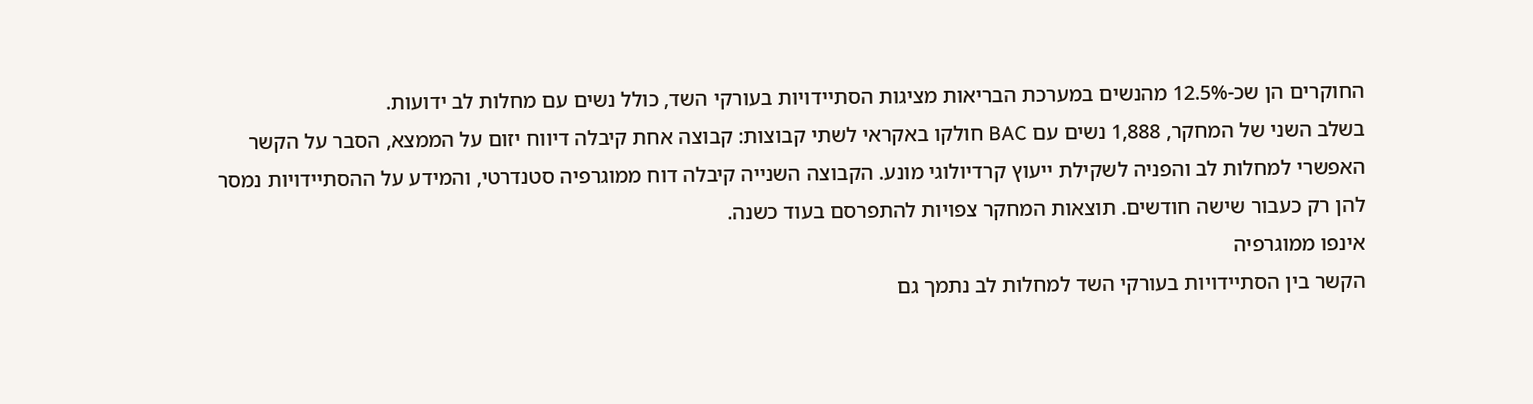החוקרים הן שכ-12.5% מהנשים במערכת הבריאות מציגות הסתיידויות בעורקי השד, כולל נשים עם מחלות לב ידועות.
בשלב השני של המחקר, 1,888 נשים עם BAC חולקו באקראי לשתי קבוצות: קבוצה אחת קיבלה דיווח יזום על הממצא, הסבר על הקשר האפשרי למחלות לב והפניה לשקילת ייעוץ קרדיולוגי מונע. הקבוצה השנייה קיבלה דוח ממוגרפיה סטנדרטי, והמידע על ההסתיידויות נמסר להן רק כעבור שישה חודשים. תוצאות המחקר צפויות להתפרסם בעוד כשנה.
אינפו ממוגרפיה
הקשר בין הסתיידויות בעורקי השד למחלות לב נתמך גם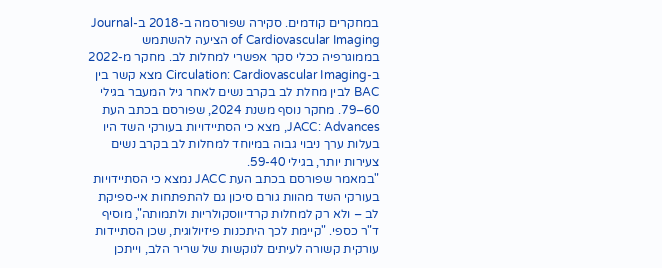במחקרים קודמים. סקירה שפורסמה ב-2018 ב-Journal of Cardiovascular Imaging הציעה להשתמש בממוגרפיה ככלי סקר אפשרי למחלות לב. מחקר מ-2022 ב-Circulation: Cardiovascular Imaging מצא קשר בין BAC לבין מחלת לב בקרב נשים לאחר גיל המעבר בגילי 60–79. מחקר נוסף משנת 2024, שפורסם בכתב העת JACC: Advances, מצא כי הסתיידויות בעורקי השד היו בעלות ערך ניבוי גבוה במיוחד למחלות לב בקרב נשים צעירות יותר, בגילי 59-40.
"במאמר שפורסם בכתב העת JACC נמצא כי הסתיידויות בעורקי השד מהוות גורם סיכון גם להתפתחות אי-ספיקת לב – ולא רק למחלות קרדיווסקולריות ולתמותה", מוסיף ד"ר כספי. "קיימת לכך היתכנות פיזיולוגית, שכן הסתיידות עורקית קשורה לעיתים לנוקשות של שריר הלב, וייתכן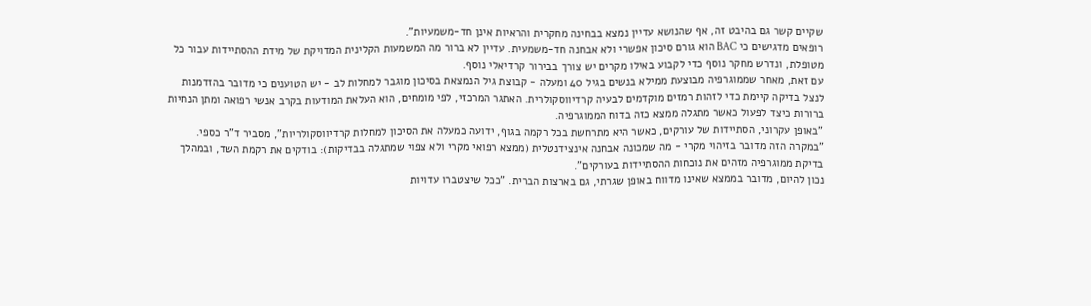שקיים קשר גם בהיבט זה, אף שהנושא עדיין נמצא בבחינה מחקרית והראיות אינן חד-משמעיות".
רופאים מדגישים כי BAC הוא גורם סיכון אפשרי ולא אבחנה חד-משמעית. עדיין לא ברור מה המשמעות הקלינית המדויקת של מידת ההסתיידות עבור כל מטופלת, ונדרש מחקר נוסף כדי לקבוע באילו מקרים יש צורך בבירור קרדיאלי נוסף.
עם זאת, מאחר שממוגרפיה מבוצעת ממילא בנשים בגיל 40 ומעלה - קבוצת גיל הנמצאת בסיכון מוגבר למחלות לב - יש הטוענים כי מדובר בהזדמנות לנצל בדיקה קיימת כדי לזהות רמזים מוקדמים לבעיה קרדיווסקולרית. האתגר המרכזי, לפי מומחים, הוא העלאת המודעות בקרב אנשי רפואה ומתן הנחיות ברורות כיצד לפעול כאשר מתגלה ממצא כזה בדוח הממוגרפיה.
"באופן עקרוני, הסתיידות של עורקים, כאשר היא מתרחשת בכל רקמה בגוף, ידועה כמעלה את הסיכון למחלות קרדיווסקולריות", מסביר ד"ר כספי. "במקרה הזה מדובר בזיהוי מקרי - מה שמכונה אבחנה אינצידנטלית (ממצא רפואי מקרי ולא צפוי שמתגלה בבדיקות): בודקים את רקמת השד, ובמהלך בדיקת ממוגרפיה מזהים את נוכחות ההסתיידות בעורקים".
נכון להיום, מדובר בממצא שאינו מדווח באופן שגרתי, גם בארצות הברית. "ככל שיצטברו עדויות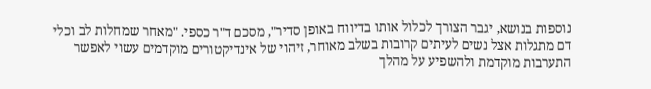נוספות בנושא, יגבר הצורך לכלול אותו בדיווח באופן סדיר", מסכם ד"ר כספי. "מאחר שמחלות לב וכלי דם מתגלות אצל נשים לעיתים קרובות בשלב מאוחר, זיהוי של אינדיקטורים מוקדמים עשוי לאפשר התערבות מוקדמת ולהשפיע על מהלך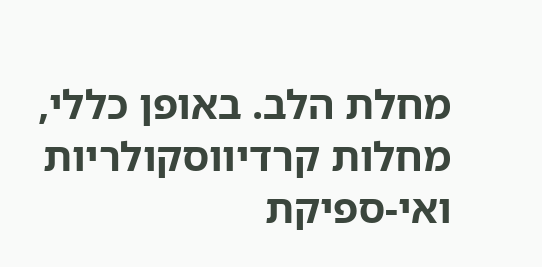מחלת הלב. באופן כללי, מחלות קרדיווסקולריות ואי-ספיקת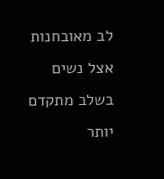לב מאובחנות אצל נשים בשלב מתקדם יותר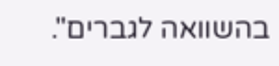בהשוואה לגברים".